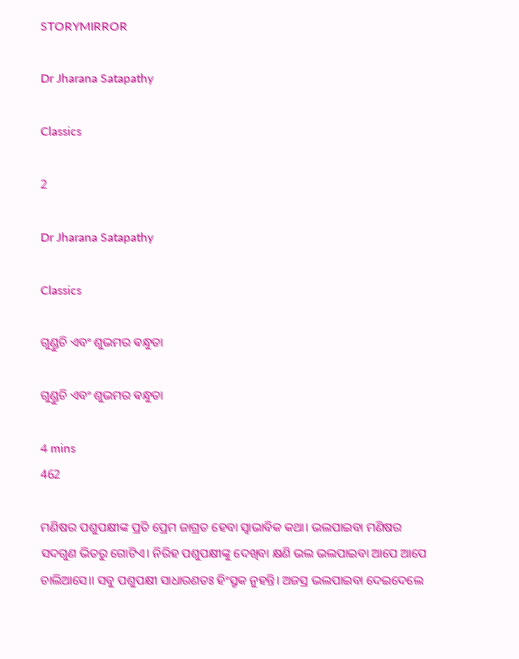STORYMIRROR

Dr Jharana Satapathy

Classics

2

Dr Jharana Satapathy

Classics

ଗୁଣ୍ଡୁଚି ଏବଂ ଶୁଭମର ଵନ୍ଧୁତା

ଗୁଣ୍ଡୁଚି ଏବଂ ଶୁଭମର ଵନ୍ଧୁତା

4 mins
462

ମଣିଷର ପଶୁପକ୍ଷୀଙ୍କ ପ୍ରତି ପ୍ରେମ ଜାଗ୍ରତ ହେବା ସ୍ବାଭାବିକ କଥା। ଭଲପାଇବା ମଣିଷର ସଦଗୁଣ ଭିତରୁ ଗୋଟିଏ। ନିରିହ ପଶୁପକ୍ଷୀଙ୍କୁ ଦେଖିବା କ୍ଷଣି ଭଲ ଭଲପାଇବା ଆପେ ଆପେ ଚାଲିଆସେ।। ସବୁ ପଶୁପକ୍ଷୀ ସାଧାରଣତଃ ହିଂସ୍ରୃକ ନୁହନ୍ତି। ଅଜସ୍ର ଭଲପାଇବା ଦେଇଦେଲେ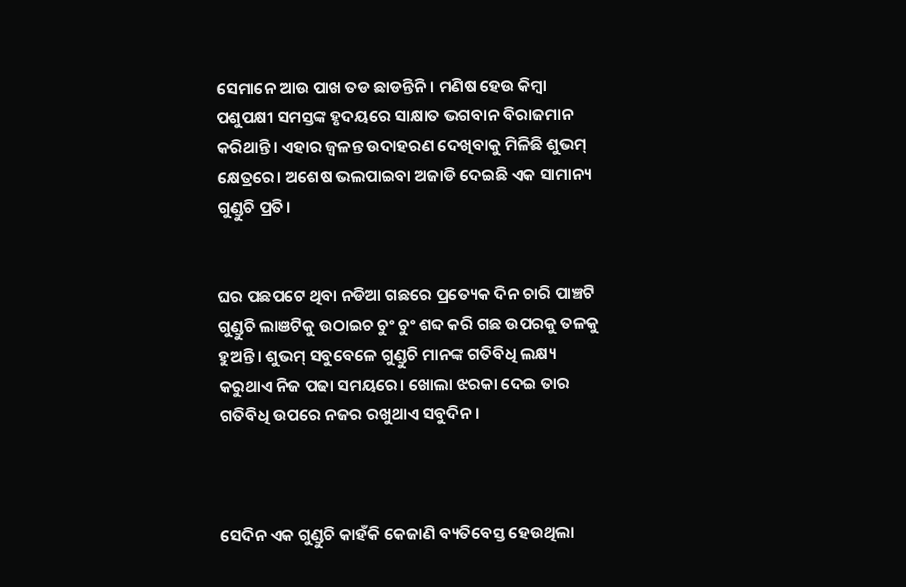ସେମାନେ ଆଉ ପାଖ ତଡ ଛାଡନ୍ତିନି। ମଣିଷ ହେଉ କିମ୍ବା ପଶୁପକ୍ଷୀ ସମସ୍ତଙ୍କ ହୃଦୟରେ ସାକ୍ଷାତ ଭଗବାନ ବିରାଜମାନ କରିଥାନ୍ତି। ଏହାର ଜ୍ବଳନ୍ତ ଉଦାହରଣ ଦେଖିବାକୁ ମିଳିଛି ଶୁଭମ୍ କ୍ଷେତ୍ରରେ। ଅଶେଷ ଭଲପାଇବା ଅଜାଡି ଦେଇଛି ଏକ ସାମାନ୍ୟ ଗୁଣ୍ଡୁଚି ପ୍ରତି।


ଘର ପଛପଟେ ଥିବା ନଡିଆ ଗଛରେ ପ୍ରତ୍ୟେକ ଦିନ ଚାରି ପାଞ୍ଚଟି ଗୁଣ୍ଡୁଚି ଲାଞଟିକୁ ଉଠାଇଚ ଚୁଂ ଚୁଂ ଶବ୍ଦ କରି ଗଛ ଉପରକୁ ତଳକୁ ହୁଅନ୍ତି। ଶୁଭମ୍ ସବୁବେଳେ ଗୁଣ୍ଡୁଚି ମାନଙ୍କ ଗତିବିଧି ଲକ୍ଷ୍ୟ କରୁଥାଏ ନିଜ ପଢା ସମୟରେ। ଖୋଲା ଝରକା ଦେଇ ତାର ଗତିବିଧି ଉପରେ ନଜର ରଖୁଥାଏ ସବୁଦିନ।



ସେଦିନ ଏକ ଗୁଣ୍ଡୁଚି କାହଁକି କେଜାଣି ବ୍ୟତିବେସ୍ତ ହେଉଥିଲା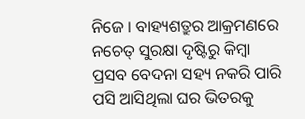ନିଜେ । ବାହ୍ୟଶତ୍ରୁର ଆକ୍ରମଣରେ ନଚେତ୍ ସୁରକ୍ଷା ଦୃଷ୍ଟିରୁ କିମ୍ବା ପ୍ରସବ ବେଦନା ସହ୍ୟ ନକରି ପାରି ପସି ଆସିଥିଲା ଘର ଭିତରକୁ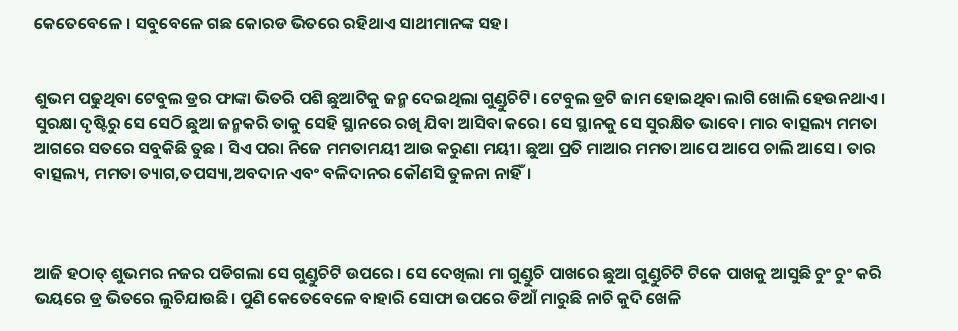କେତେବେଳେ । ସବୁବେଳେ ଗଛ କୋରଡ ଭିତରେ ରହିଥାଏ ସାଥୀମାନଙ୍କ ସହ।


ଶୁଭମ ପଢୁଥିବା ଟେବୁଲ ଡ୍ରର ଫାଙ୍କା ଭିତରି ପଶି ଛୁଆଟିକୁ ଜନ୍ମ ଦେଇଥିଲା ଗୁଣ୍ଡୁଚିଟି। ଟେବୁଲ ଡ୍ରଟି ଜାମ ହୋଇଥିବା ଲାଗି ଖୋଲି ହେଉନଥାଏ। ସୁରକ୍ଷା ଦୃଷ୍ଟିରୁ ସେ ସେଠି ଛୁଆ ଜନ୍ମକରି ତାକୁ ସେହି ସ୍ଥାନରେ ରଖି ଯିବା ଆସିବା କରେ। ସେ ସ୍ଥାନକୁ ସେ ସୁରକ୍ଷିତ ଭାବେ। ମାର ବାତ୍ସଲ୍ୟ ମମତା ଆଗରେ ସତରେ ସବୁକିଛି ତୁଛ । ସିଏ ପରା ନିଜେ ମମତାମୟୀ ଆଉ କରୁଣା ମୟୀ। ଛୁଆ ପ୍ରତି ମାଆର ମମତା ଆପେ ଆପେ ଚାଲି ଆସେ । ତାର ବାତ୍ସଲ୍ୟ, ମମତା ତ୍ୟାଗ,ତପସ୍ୟା,ଅବଦାନ ଏବଂ ବଳିଦାନର କୌଣସି ତୁଳନା ନାହିଁ।



ଆଜି ହଠାତ୍ ଶୁଭମର ନଜର ପଡିଗଲା ସେ ଗୁଣ୍ଡୁଚିଟି ଉପରେ । ସେ ଦେଖିଲା ମା ଗୁଣ୍ଡୁଚି ପାଖରେ ଛୁଆ ଗୁଣ୍ଡୁଚିଟି ଟିକେ ପାଖକୁ ଆସୁଛି ଚୁଂ ଚୁଂ କରି ଭୟରେ ଡ୍ର ଭିତରେ ଲୁଚିଯାଉଛି। ପୁଣି କେତେବେଳେ ବାହାରି ସୋଫା ଉପରେ ଡିଆଁ ମାରୁଛି ନାଚି କୁଦି ଖେଳି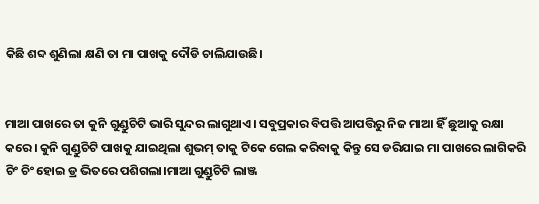କିଛି ଶବ୍ଦ ଶୁଣିଲା କ୍ଷଣି ତା ମା ପାଖକୁ ଦୌଡି ଚାଲିଯାଉଛି।


ମାଆ ପାଖରେ ତା କୁନି ଗୁଣ୍ଡୁଚିଟି ଭାରି ସୁନ୍ଦର ଲାଗୁଥାଏ। ସବୁପ୍ରକାର ବିପତ୍ତି ଆପତ୍ତିରୁ ନିଜ ମାଆ ହିଁ ଛୁଆକୁ ରକ୍ଷା କରେ। କୁନି ଗୁଣ୍ଡୁଚିଟି ପାଖକୁ ଯାଇଥିଲା ଶୁଭମ୍ ତାକୁ ଟିକେ ଗେଲ କରିବାକୁ କିନ୍ତୁ ସେ ଡରିଯାଇ ମା ପାଖରେ ଲାଗିକରି ଚିଂ ଚିଂ ହୋଇ ଡ୍ର ଭିତରେ ପଶିଗଲା।ମାଆ ଗୁଣ୍ଡୁଚିଟି ଲାଞ୍ଜ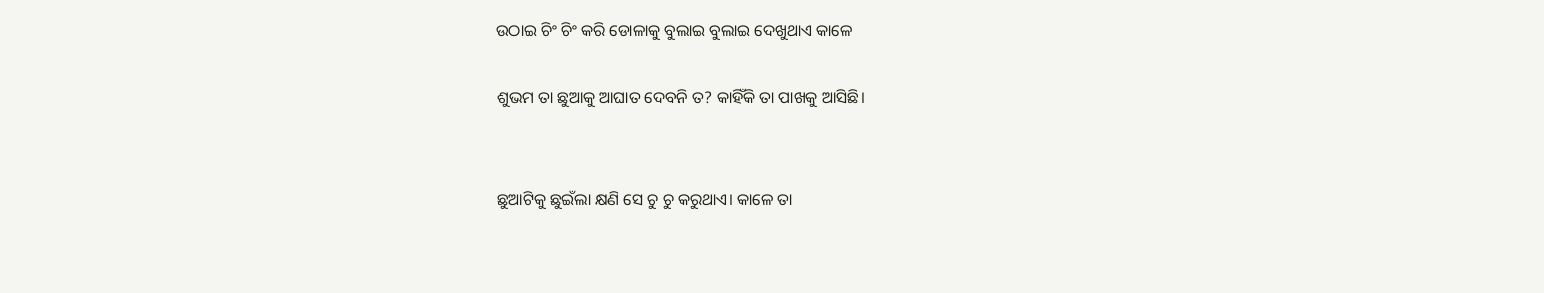ଉଠାଇ ଚିଂ ଚିଂ କରି ଡୋଳାକୁ ବୁଲାଇ ବୁଲାଇ ଦେଖୁଥାଏ କାଳେ

ଶୁଭମ ତା ଛୁଆକୁ ଆଘାତ ଦେବନି ତ? କାହିଁକି ତା ପାଖକୁ ଆସିଛି।


ଛୁଆଟିକୁ ଛୁଇଁଲା କ୍ଷଣି ସେ ଚୁ ଚୁ କରୁଥାଏ। କାଳେ ତା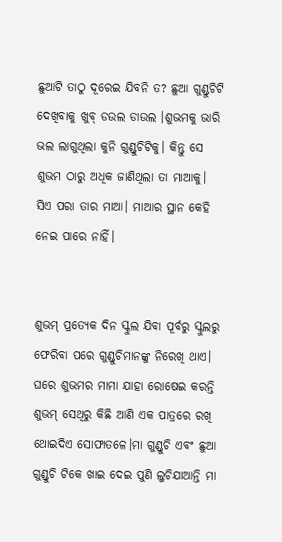ଛୁଆଟି ତାଠୁ ଦୂରେଇ ଯିବନି ତ? ଛୁଆ ଗୁଣ୍ଡୁଚିଟି ଦେଖିବାକୁ ଖୁବ୍ ଡଉଲ ଡାଉଲ ।ଶୁଭମକୁ ଭାରି ଭଲ ଲାଗୁଥିଲା କୁନି ଗୁଣ୍ଡୁଚିଟିକୁ। କିନ୍ତୁ ସେ ଶୁଭମ ଠାରୁ ଅଧିକ ଜାଣିଥିଲା ତା ମାଆକୁ। ସିଏ ପରା ତାର ମାଆ। ମାଆର ସ୍ଥାନ କେହି ନେଇ ପାରେ ନାହିଁ।


ଶୁଭମ୍ ପ୍ରତ୍ୟେକ ଦିନ ସ୍କୁଲ ଯିବା ପୂର୍ବରୁ ସ୍କୁଲରୁ ଫେରିବା ପରେ ଗୁଣ୍ଡୁଚିମାନଙ୍କୁ ନିରେଖି ଥାଏ। ଘରେ ଶୁଭମର ମାମା ଯାହା ରୋଷେଇ କରନ୍ତି ଶୁଭମ୍ ସେଥିରୁ କିଛି ଆଣି ଏକ ପାତ୍ରରେ ରଖି ଥୋଇଦିଏ ସୋଫାତଳେ।ମା ଗୁଣ୍ଡୁଚି ଏବଂ ଛୁଆ ଗୁଣ୍ଡୁଚି ଟିକେ ଖାଇ ଦେଇ ପୁଣି ଲୁଚିଯାଆନ୍ତି ମା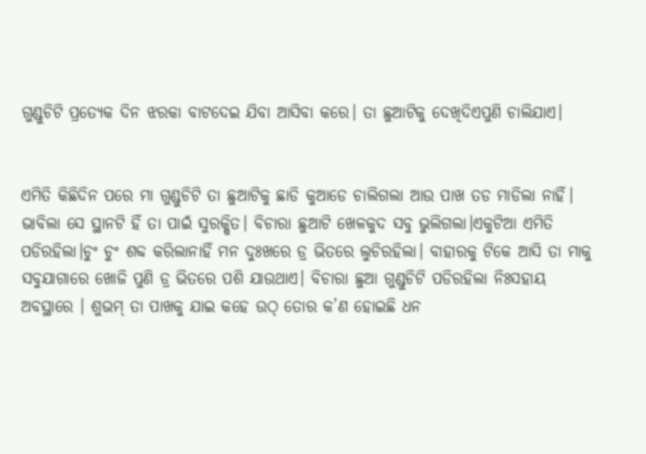ଗୁଣ୍ଡୁଚିଟି ପ୍ରତ୍ୟେକ ଦିନ ଝରକା ବାଟଦେଇ ଯିବା ଆସିବା କରେ। ତା ଛୁଆଟିକୁ ଦେଖିଦିଏପୁଣି ଚାଲିଯାଏ।


ଏମିତି କିଛିଦିନ ପରେ ମା ଗୁଣ୍ଡୁଚିଟି ତା ଛୁଆଟିକୁ ଛାଡି କୁଆଡେ ଚାଲିଗଲା ଆଉ ପାଖ ତଡ ମାଡିଲା ନାହିଁ। ଭାବିଲା ସେ ସ୍ଥାନଟି ହିଁ ତା ପାଇଁ ସୁରକ୍ଷିତ। ବିଚାରା ଛୁଆଟି ଖେଳକୁଦ ସବୁ ଭୁଲିଗଲା।ଏକୁଟିଆ ଏମିତି ପଡିରହିଲା।ଚୁଂ ଚୁଂ ଶବ୍ଦ କରିଲାନାହିଁ ମନ ଦୁଃଖରେ ଡ୍ର ଭିତରେ ଲୁଚିରହିଲା। ବାହାରକୁ ଟିକେ ଆସି ତା ମାକୁ ସବୁଯାଗାରେ ଖୋଜି ପୁଣି ଡ୍ର ଭିତରେ ପଶି ଯାଉଥାଏ। ବିଚାରା ଛୁଆ ଗୁଣ୍ଡୁଚିଟି ପଡିରହିଲା ନିଃସହାୟ ଅବସ୍ଥାରେ । ଶୁଭମ୍ ତା ପାଖକୁ ଯାଇ କହେ ଉଠ୍ ତୋର କ’ଣ ହୋଇଛି ଧନ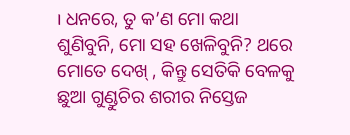। ଧନରେ, ତୁ କ’ଣ ମୋ କଥା ଶୁଣିବୁନି, ମୋ ସହ ଖେଳିବୁନି? ଥରେ ମୋତେ ଦେଖ୍ , କିନ୍ତୁ ସେତିକି ବେଳକୁ ଛୁଆ ଗୁଣ୍ଡୁଚିର ଶରୀର ନିସ୍ତେଜ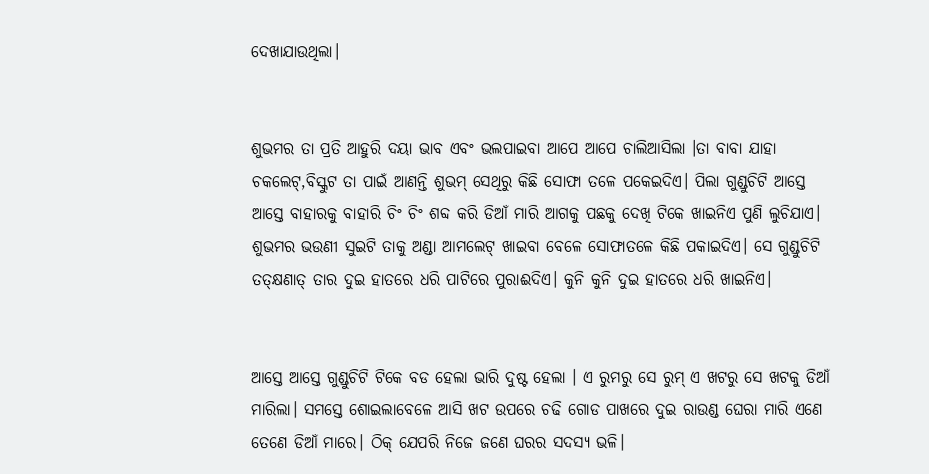ଦେଖାଯାଉଥିଲା।


ଶୁଭମର ତା ପ୍ରତି ଆହୁରି ଦୟା ଭାବ ଏବଂ ଭଲପାଇବା ଆପେ ଆପେ ଚାଲିଆସିଲା ।ତା ବାବା ଯାହା ଚକଲେଟ୍,ବିସ୍କୁଟ ତା ପାଇଁ ଆଣନ୍ତି ଶୁଭମ୍ ସେଥିରୁ କିଛି ସୋଫା ତଳେ ପକେଇଦିଏ। ପିଲା ଗୁଣ୍ଡୁଚିଟି ଆସ୍ତେ ଆସ୍ତେ ବାହାରକୁ ବାହାରି ଚିଂ ଚିଂ ଶବ୍ଦ କରି ଡିଆଁ ମାରି ଆଗକୁ ପଛକୁ ଦେଖି ଟିକେ ଖାଇନିଏ ପୁଣି ଲୁଚିଯାଏ। ଶୁଭମର ଭଉଣୀ ସୁଇଟି ତାକୁ ଅଣ୍ଡା ଆମଲେଟ୍ ଖାଇବା ବେଳେ ସୋଫାତଳେ କିଛି ପକାଇଦିଏ। ସେ ଗୁଣ୍ଡୁଚିଟି ତତ୍କ୍ଷଣାତ୍ ତାର ଦୁଇ ହାତରେ ଧରି ପାଟିରେ ପୁରାଈଦିଏ। କୁନି କୁନି ଦୁଇ ହାତରେ ଧରି ଖାଇନିଏ।


ଆସ୍ତେ ଆସ୍ତେ ଗୁଣ୍ଡୁଚିଟି ଟିକେ ବଡ ହେଲା ଭାରି ଦୁଷ୍ଟ ହେଲା । ଏ ରୁମରୁ ସେ ରୁମ୍ ଏ ଖଟରୁ ସେ ଖଟକୁ ଡିଆଁ ମାରିଲା। ସମସ୍ତେ ଶୋଇଲାବେଳେ ଆସି ଖଟ ଉପରେ ଚଢି ଗୋଡ ପାଖରେ ଦୁଇ ରାଉଣ୍ଡ ଘେରା ମାରି ଏଣେ ତେଣେ ଡିଆଁ ମାରେ। ଠିକ୍ ଯେପରି ନିଜେ ଜଣେ ଘରର ସଦସ୍ୟ ଭଳି।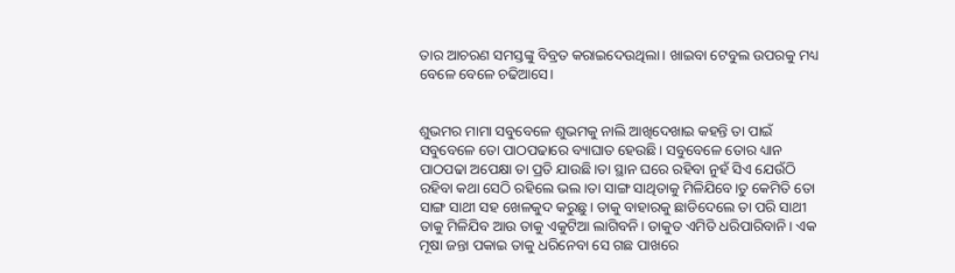ତାର ଆଚରଣ ସମସ୍ତଙ୍କୁ ବିବ୍ରତ କରାଇଦେଉଥିଲା। ଖାଇବା ଟେବୁଲ ଉପରକୁ ମଧ୍ୟ ବେଳେ ବେଳେ ଚଢିଆସେ।


ଶୁଭମର ମାମା ସବୁବେଳେ ଶୁଭମକୁ ନାଲି ଆଖିଦେଖାଇ କହନ୍ତି ତା ପାଇଁ ସବୁବେଳେ ତୋ ପାଠପଢାରେ ବ୍ୟାଘାତ ହେଉଛି। ସବୁବେଳେ ତୋର ଧ୍ୟାନ ପାଠପଢା ଅପେକ୍ଷା ତା ପ୍ରତି ଯାଉଛି।ତା ସ୍ଥାନ ଘରେ ରହିବା ନୁହଁ ସିଏ ଯେଉଁଠି ରହିବା କଥା ସେଠି ରହିଲେ ଭଲ।ତା ସାଙ୍ଗ ସାଥିତାକୁ ମିଳିଯିବେ।ତୁ କେମିତି ତୋ ସାଙ୍ଗ ସାଥୀ ସହ ଖେଳକୁଦ କରୁଛୁ। ତାକୁ ବାହାରକୁ ଛାଡିଦେଲେ ତା ପରି ସାଥୀ ତାକୁ ମିଳିଯିବ ଆଉ ତାକୁ ଏକୁଟିଆ ଲାଗିବନି। ତାକୁତ ଏମିତି ଧରିପାରିବାନି। ଏକ ମୂଷା ଜନ୍ତା ପକାଇ ତାକୁ ଧରିନେବା ସେ ଗଛ ପାଖରେ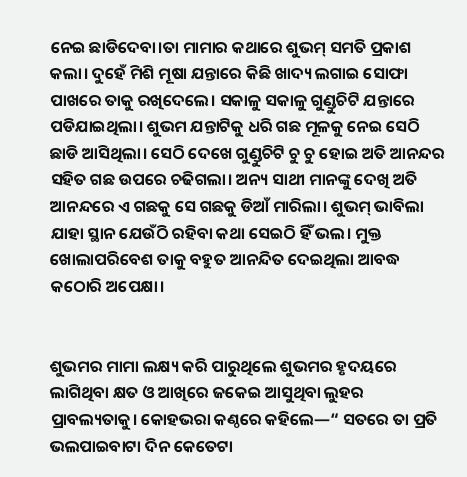ନେଇ ଛାଡିଦେବା।ତା ମାମାର କଥାରେ ଶୁଭମ୍ ସମତି ପ୍ରକାଶ କଲା। ଦୁହେଁ ମିଶି ମୂଷା ଯନ୍ତାରେ କିଛି ଖାଦ୍ୟ ଲଗାଇ ସୋଫା ପାଖରେ ତାକୁ ରଖିଦେଲେ। ସକାଳୁ ସକାଳୁ ଗୁଣ୍ଡୁଚିଟି ଯନ୍ତାରେ ପଡିଯାଇଥିଲା। ଶୁଭମ ଯନ୍ତାଟିକୁ ଧରି ଗଛ ମୂଳକୁ ନେଇ ସେଠି ଛାଡି ଆସିଥିଲା। ସେଠି ଦେଖେ ଗୁଣ୍ଡୁଚିଟି ଚୁ ଚୁ ହୋଇ ଅତି ଆନନ୍ଦର ସହିତ ଗଛ ଉପରେ ଚଢିଗଲା। ଅନ୍ୟ ସାଥୀ ମାନଙ୍କୁ ଦେଖି ଅତି ଆନନ୍ଦରେ ଏ ଗଛକୁ ସେ ଗଛକୁ ଡିଆଁ ମାରିଲା। ଶୁଭମ୍ ଭାବିଲା ଯାହା ସ୍ଥାନ ଯେଉଁଠି ରହିବା କଥା ସେଇଠି ହିଁ ଭଲ। ମୁକ୍ତ ଖୋଲାପରିବେଶ ତାକୁ ବହୁତ ଆନନ୍ଦିତ ଦେଇଥିଲା ଆବଦ୍ଧ କଠୋରି ଅପେକ୍ଷା।


ଶୁଭମର ମାମା ଲକ୍ଷ୍ୟ କରି ପାରୁଥିଲେ ଶୁଭମର ହୃଦୟରେ ଲାଗିଥିବା କ୍ଷତ ଓ ଆଖିରେ ଜକେଇ ଆସୁଥିବା ଲୁହର ପ୍ରାବଲ୍ୟତାକୁ। କୋହଭରା କଣ୍ଠରେ କହିଲେ—“ ସତରେ ତା ପ୍ରତି ଭଲପାଇବାଟା ଦିନ କେତେଟା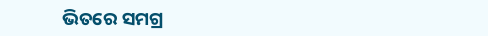ଭିତରେ ସମଗ୍ର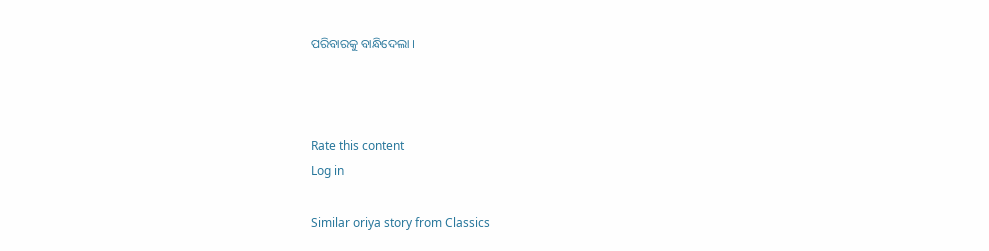ପରିବାରକୁ ବାନ୍ଧିଦେଲା ।



Rate this content
Log in

Similar oriya story from Classics